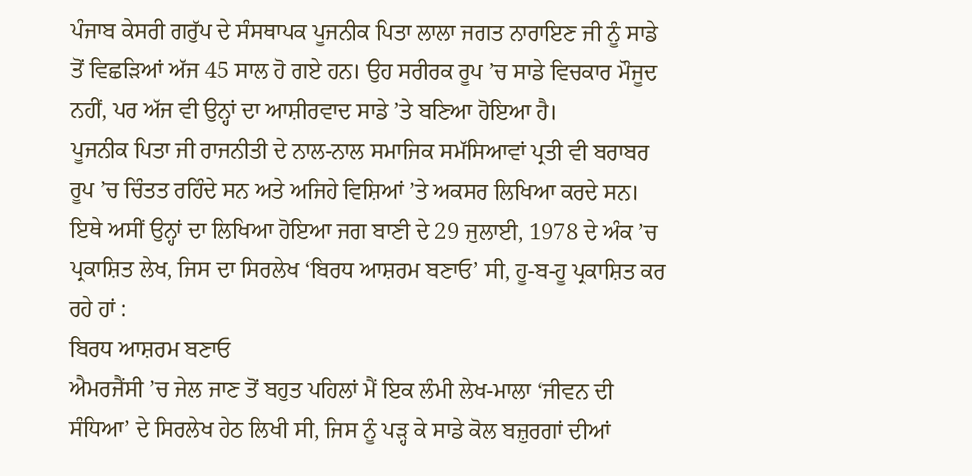ਪੰਜਾਬ ਕੇਸਰੀ ਗਰੁੱਪ ਦੇ ਸੰਸਥਾਪਕ ਪੂਜਨੀਕ ਪਿਤਾ ਲਾਲਾ ਜਗਤ ਨਾਰਾਇਣ ਜੀ ਨੂੰ ਸਾਡੇ ਤੋਂ ਵਿਛੜਿਆਂ ਅੱਜ 45 ਸਾਲ ਹੋ ਗਏ ਹਨ। ਉਹ ਸਰੀਰਕ ਰੂਪ ’ਚ ਸਾਡੇ ਵਿਚਕਾਰ ਮੌਜੂਦ ਨਹੀਂ, ਪਰ ਅੱਜ ਵੀ ਉਨ੍ਹਾਂ ਦਾ ਆਸ਼ੀਰਵਾਦ ਸਾਡੇ ’ਤੇ ਬਣਿਆ ਹੋਇਆ ਹੈ।
ਪੂਜਨੀਕ ਪਿਤਾ ਜੀ ਰਾਜਨੀਤੀ ਦੇ ਨਾਲ-ਨਾਲ ਸਮਾਜਿਕ ਸਮੱਸਿਆਵਾਂ ਪ੍ਰਤੀ ਵੀ ਬਰਾਬਰ ਰੂਪ ’ਚ ਚਿੰਤਤ ਰਹਿੰਦੇ ਸਨ ਅਤੇ ਅਜਿਹੇ ਵਿਸ਼ਿਆਂ ’ਤੇ ਅਕਸਰ ਲਿਖਿਆ ਕਰਦੇ ਸਨ। ਇਥੇ ਅਸੀਂ ਉਨ੍ਹਾਂ ਦਾ ਲਿਖਿਆ ਹੋਇਆ ਜਗ ਬਾਣੀ ਦੇ 29 ਜੁਲਾਈ, 1978 ਦੇ ਅੰਕ ’ਚ ਪ੍ਰਕਾਸ਼ਿਤ ਲੇਖ, ਜਿਸ ਦਾ ਸਿਰਲੇਖ ‘ਬਿਰਧ ਆਸ਼ਰਮ ਬਣਾਓ’ ਸੀ, ਹੂ-ਬ-ਹੂ ਪ੍ਰਕਾਸ਼ਿਤ ਕਰ ਰਹੇ ਹਾਂ :
ਬਿਰਧ ਆਸ਼ਰਮ ਬਣਾਓ
ਐਮਰਜੈਂਸੀ ’ਚ ਜੇਲ ਜਾਣ ਤੋਂ ਬਹੁਤ ਪਹਿਲਾਂ ਮੈਂ ਇਕ ਲੰਮੀ ਲੇਖ-ਮਾਲਾ ‘ਜੀਵਨ ਦੀ ਸੰਧਿਆ’ ਦੇ ਸਿਰਲੇਖ ਹੇਠ ਲਿਖੀ ਸੀ, ਜਿਸ ਨੂੰ ਪੜ੍ਹ ਕੇ ਸਾਡੇ ਕੋਲ ਬਜ਼ੁਰਗਾਂ ਦੀਆਂ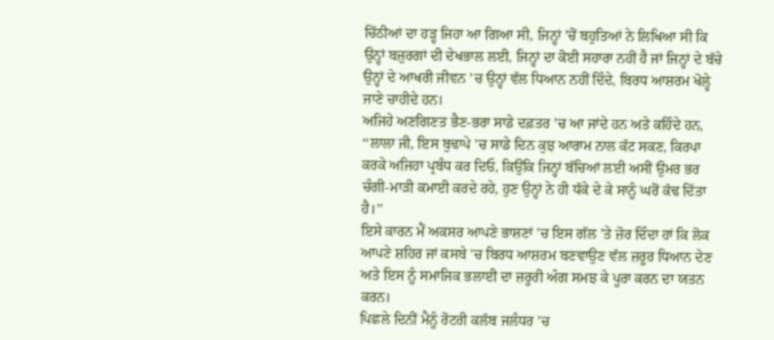ਚਿੱਠੀਆਂ ਦਾ ਹੜ੍ਹ ਜਿਹਾ ਆ ਗਿਆ ਸੀ, ਜਿਨ੍ਹਾਂ ’ਚੋਂ ਬਹੁਤਿਆਂ ਨੇ ਲਿਖਿਆ ਸੀ ਕਿ ਉਨ੍ਹਾਂ ਬਜ਼ੁਰਗਾਂ ਦੀ ਦੇਖਭਾਲ ਲਈ, ਜਿਨ੍ਹਾਂ ਦਾ ਕੋਈ ਸਹਾਰਾ ਨਹੀਂ ਹੈ ਜਾਂ ਜਿਨ੍ਹਾਂ ਦੇ ਬੱਚੇ ਉਨ੍ਹਾਂ ਦੇ ਆਖਰੀ ਜੀਵਨ ’ਚ ਉਨ੍ਹਾਂ ਵੱਲ ਧਿਆਨ ਨਹੀਂ ਦਿੰਦੇ, ਬਿਰਧ ਆਸ਼ਰਮ ਖੋਲ੍ਹੇ ਜਾਣੇ ਚਾਹੀਦੇ ਹਨ।
ਅਜਿਹੇ ਅਣਗਿਣਤ ਭੈਣ-ਭਰਾ ਸਾਡੇ ਦਫ਼ਤਰ ’ਚ ਆ ਜਾਂਦੇ ਹਨ ਅਤੇ ਕਹਿੰਦੇ ਹਨ, ‘‘ਲਾਲਾ ਜੀ, ਇਸ ਬੁਢਾਪੇ ’ਚ ਸਾਡੇ ਦਿਨ ਕੁਝ ਆਰਾਮ ਨਾਲ ਕੱਟ ਸਕਣ, ਕਿਰਪਾ ਕਰਕੇ ਅਜਿਹਾ ਪ੍ਰਬੰਧ ਕਰ ਦਿਓ, ਕਿਉਂਕਿ ਜਿਨ੍ਹਾਂ ਬੱਚਿਆਂ ਲਈ ਅਸੀਂ ਉਮਰ ਭਰ ਚੰਗੀ-ਮਾੜੀ ਕਮਾਈ ਕਰਦੇ ਰਹੇ, ਹੁਣ ਉਨ੍ਹਾਂ ਨੇ ਹੀ ਧੱਕੇ ਦੇ ਕੇ ਸਾਨੂੰ ਘਰੋਂ ਕੱਢ ਦਿੱਤਾ ਹੈ।’’
ਇਸੇ ਕਾਰਨ ਮੈਂ ਅਕਸਰ ਆਪਣੇ ਭਾਸ਼ਣਾਂ ’ਚ ਇਸ ਗੱਲ ’ਤੇ ਜ਼ੋਰ ਦਿੰਦਾ ਹਾਂ ਕਿ ਲੋਕ ਆਪਣੇ ਸ਼ਹਿਰ ਜਾਂ ਕਸਬੇ ’ਚ ਬਿਰਧ ਆਸ਼ਰਮ ਬਣਵਾਉਣ ਵੱਲ ਜ਼ਰੂਰ ਧਿਆਨ ਦੇਣ ਅਤੇ ਇਸ ਨੂੰ ਸਮਾਜਿਕ ਭਲਾਈ ਦਾ ਜ਼ਰੂਰੀ ਅੰਗ ਸਮਝ ਕੇ ਪੂਰਾ ਕਰਨ ਦਾ ਯਤਨ ਕਰਨ।
ਪਿਛਲੇ ਦਿਨੀਂ ਮੈਨੂੰ ਰੋਟਰੀ ਕਲੱਬ ਜਲੰਧਰ ’ਚ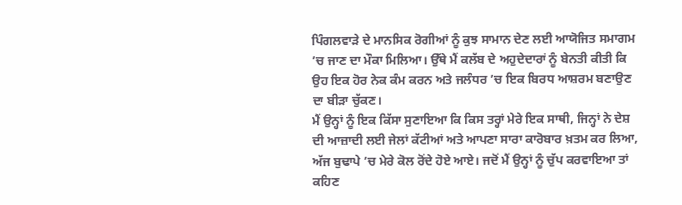ਪਿੰਗਲਵਾੜੇ ਦੇ ਮਾਨਸਿਕ ਰੋਗੀਆਂ ਨੂੰ ਕੁਝ ਸਾਮਾਨ ਦੇਣ ਲਈ ਆਯੋਜਿਤ ਸਮਾਗਮ ’ਚ ਜਾਣ ਦਾ ਮੌਕਾ ਮਿਲਿਆ। ਉੱਥੇ ਮੈਂ ਕਲੱਬ ਦੇ ਅਹੁਦੇਦਾਰਾਂ ਨੂੰ ਬੇਨਤੀ ਕੀਤੀ ਕਿ ਉਹ ਇਕ ਹੋਰ ਨੇਕ ਕੰਮ ਕਰਨ ਅਤੇ ਜਲੰਧਰ ’ਚ ਇਕ ਬਿਰਧ ਆਸ਼ਰਮ ਬਣਾਉਣ ਦਾ ਬੀੜਾ ਚੁੱਕਣ।
ਮੈਂ ਉਨ੍ਹਾਂ ਨੂੰ ਇਕ ਕਿੱਸਾ ਸੁਣਾਇਆ ਕਿ ਕਿਸ ਤਰ੍ਹਾਂ ਮੇਰੇ ਇਕ ਸਾਥੀ, ਜਿਨ੍ਹਾਂ ਨੇ ਦੇਸ਼ ਦੀ ਆਜ਼ਾਦੀ ਲਈ ਜੇਲਾਂ ਕੱਟੀਆਂ ਅਤੇ ਆਪਣਾ ਸਾਰਾ ਕਾਰੋਬਾਰ ਖ਼ਤਮ ਕਰ ਲਿਆ, ਅੱਜ ਬੁਢਾਪੇ ’ਚ ਮੇਰੇ ਕੋਲ ਰੋਂਦੇ ਹੋਏ ਆਏ। ਜਦੋਂ ਮੈਂ ਉਨ੍ਹਾਂ ਨੂੰ ਚੁੱਪ ਕਰਵਾਇਆ ਤਾਂ ਕਹਿਣ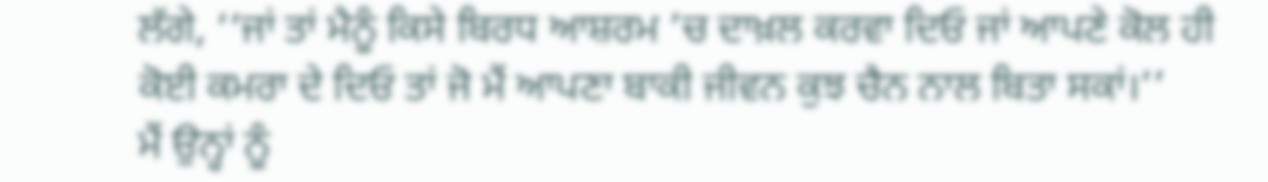ਲੱਗੇ, ‘‘ਜਾਂ ਤਾਂ ਮੈਨੂੰ ਕਿਸੇ ਬਿਰਧ ਆਸ਼ਰਮ ’ਚ ਦਾਖ਼ਲ ਕਰਵਾ ਦਿਓ ਜਾਂ ਆਪਣੇ ਕੋਲ ਹੀ ਕੋਈ ਕਮਰਾ ਦੇ ਦਿਓ ਤਾਂ ਜੋ ਮੈਂ ਆਪਣਾ ਬਾਕੀ ਜੀਵਨ ਕੁਝ ਚੈਨ ਨਾਲ ਬਿਤਾ ਸਕਾਂ।’’
ਮੈਂ ਉਨ੍ਹਾਂ ਨੂੰ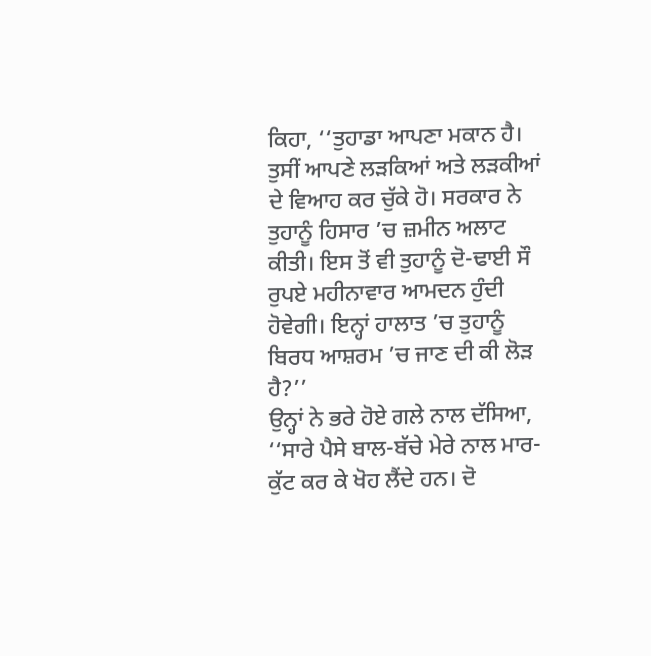ਕਿਹਾ, ‘‘ਤੁਹਾਡਾ ਆਪਣਾ ਮਕਾਨ ਹੈ। ਤੁਸੀਂ ਆਪਣੇ ਲੜਕਿਆਂ ਅਤੇ ਲੜਕੀਆਂ ਦੇ ਵਿਆਹ ਕਰ ਚੁੱਕੇ ਹੋ। ਸਰਕਾਰ ਨੇ ਤੁਹਾਨੂੰ ਹਿਸਾਰ ’ਚ ਜ਼ਮੀਨ ਅਲਾਟ ਕੀਤੀ। ਇਸ ਤੋਂ ਵੀ ਤੁਹਾਨੂੰ ਦੋ-ਢਾਈ ਸੌ ਰੁਪਏ ਮਹੀਨਾਵਾਰ ਆਮਦਨ ਹੁੰਦੀ ਹੋਵੇਗੀ। ਇਨ੍ਹਾਂ ਹਾਲਾਤ ’ਚ ਤੁਹਾਨੂੰ ਬਿਰਧ ਆਸ਼ਰਮ ’ਚ ਜਾਣ ਦੀ ਕੀ ਲੋੜ ਹੈ?’’
ਉਨ੍ਹਾਂ ਨੇ ਭਰੇ ਹੋਏ ਗਲੇ ਨਾਲ ਦੱਸਿਆ, ‘‘ਸਾਰੇ ਪੈਸੇ ਬਾਲ-ਬੱਚੇ ਮੇਰੇ ਨਾਲ ਮਾਰ-ਕੁੱਟ ਕਰ ਕੇ ਖੋਹ ਲੈਂਦੇ ਹਨ। ਦੋ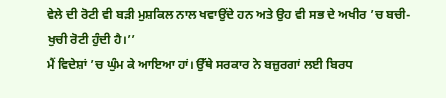ਵੇਲੇ ਦੀ ਰੋਟੀ ਵੀ ਬੜੀ ਮੁਸ਼ਕਿਲ ਨਾਲ ਖਵਾਉਂਦੇ ਹਨ ਅਤੇ ਉਹ ਵੀ ਸਭ ਦੇ ਅਖੀਰ ’ਚ ਬਚੀ-ਖੁਚੀ ਰੋਟੀ ਹੁੰਦੀ ਹੈ।’’
ਮੈਂ ਵਿਦੇਸ਼ਾਂ ’ਚ ਘੁੰਮ ਕੇ ਆਇਆ ਹਾਂ। ਉੱਥੇ ਸਰਕਾਰ ਨੇ ਬਜ਼ੁਰਗਾਂ ਲਈ ਬਿਰਧ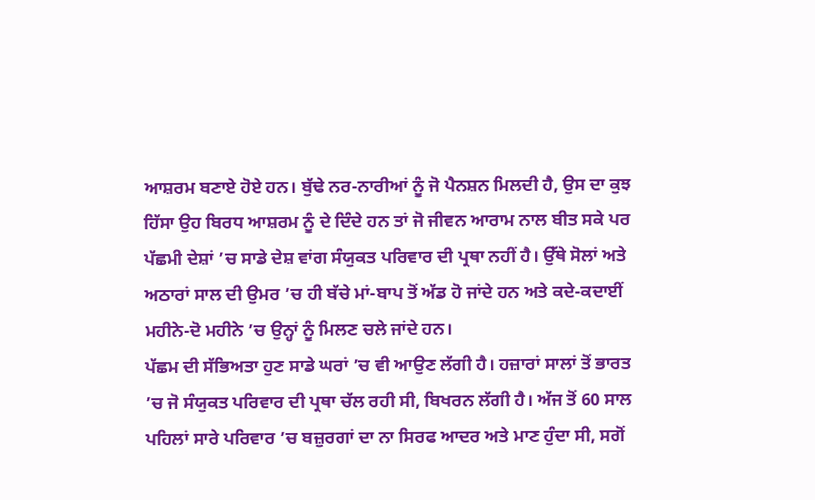ਆਸ਼ਰਮ ਬਣਾਏ ਹੋਏ ਹਨ। ਬੁੱਢੇ ਨਰ-ਨਾਰੀਆਂ ਨੂੰ ਜੋ ਪੈਨਸ਼ਨ ਮਿਲਦੀ ਹੈ, ਉਸ ਦਾ ਕੁਝ ਹਿੱਸਾ ਉਹ ਬਿਰਧ ਆਸ਼ਰਮ ਨੂੰ ਦੇ ਦਿੰਦੇ ਹਨ ਤਾਂ ਜੋ ਜੀਵਨ ਆਰਾਮ ਨਾਲ ਬੀਤ ਸਕੇ ਪਰ ਪੱਛਮੀ ਦੇਸ਼ਾਂ ’ਚ ਸਾਡੇ ਦੇਸ਼ ਵਾਂਗ ਸੰਯੁਕਤ ਪਰਿਵਾਰ ਦੀ ਪ੍ਰਥਾ ਨਹੀਂ ਹੈ। ਉੱਥੇ ਸੋਲਾਂ ਅਤੇ ਅਠਾਰਾਂ ਸਾਲ ਦੀ ਉਮਰ ’ਚ ਹੀ ਬੱਚੇ ਮਾਂ-ਬਾਪ ਤੋਂ ਅੱਡ ਹੋ ਜਾਂਦੇ ਹਨ ਅਤੇ ਕਦੇ-ਕਦਾਈਂ ਮਹੀਨੇ-ਦੋ ਮਹੀਨੇ ’ਚ ਉਨ੍ਹਾਂ ਨੂੰ ਮਿਲਣ ਚਲੇ ਜਾਂਦੇ ਹਨ।
ਪੱਛਮ ਦੀ ਸੱਭਿਅਤਾ ਹੁਣ ਸਾਡੇ ਘਰਾਂ ’ਚ ਵੀ ਆਉਣ ਲੱਗੀ ਹੈ। ਹਜ਼ਾਰਾਂ ਸਾਲਾਂ ਤੋਂ ਭਾਰਤ ’ਚ ਜੋ ਸੰਯੁਕਤ ਪਰਿਵਾਰ ਦੀ ਪ੍ਰਥਾ ਚੱਲ ਰਹੀ ਸੀ, ਬਿਖਰਨ ਲੱਗੀ ਹੈ। ਅੱਜ ਤੋਂ 60 ਸਾਲ ਪਹਿਲਾਂ ਸਾਰੇ ਪਰਿਵਾਰ ’ਚ ਬਜ਼ੁਰਗਾਂ ਦਾ ਨਾ ਸਿਰਫ ਆਦਰ ਅਤੇ ਮਾਣ ਹੁੰਦਾ ਸੀ, ਸਗੋਂ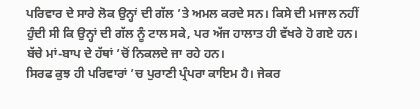ਪਰਿਵਾਰ ਦੇ ਸਾਰੇ ਲੋਕ ਉਨ੍ਹਾਂ ਦੀ ਗੱਲ ’ਤੇ ਅਮਲ ਕਰਦੇ ਸਨ। ਕਿਸੇ ਦੀ ਮਜਾਲ ਨਹੀਂ ਹੁੰਦੀ ਸੀ ਕਿ ਉਨ੍ਹਾਂ ਦੀ ਗੱਲ ਨੂੰ ਟਾਲ ਸਕੇ, ਪਰ ਅੱਜ ਹਾਲਾਤ ਹੀ ਵੱਖਰੇ ਹੋ ਗਏ ਹਨ। ਬੱਚੇ ਮਾਂ-ਬਾਪ ਦੇ ਹੱਥਾਂ ’ਚੋਂ ਨਿਕਲਦੇ ਜਾ ਰਹੇ ਹਨ।
ਸਿਰਫ ਕੁਝ ਹੀ ਪਰਿਵਾਰਾਂ ’ਚ ਪੁਰਾਣੀ ਪ੍ਰੰਪਰਾ ਕਾਇਮ ਹੈ। ਜੇਕਰ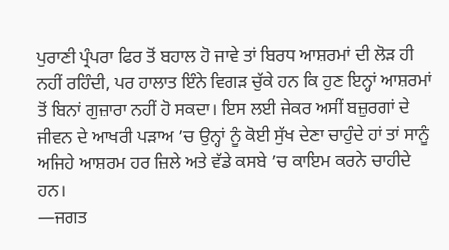ਪੁਰਾਣੀ ਪ੍ਰੰਪਰਾ ਫਿਰ ਤੋਂ ਬਹਾਲ ਹੋ ਜਾਵੇ ਤਾਂ ਬਿਰਧ ਆਸ਼ਰਮਾਂ ਦੀ ਲੋੜ ਹੀ ਨਹੀਂ ਰਹਿੰਦੀ, ਪਰ ਹਾਲਾਤ ਇੰਨੇ ਵਿਗੜ ਚੁੱਕੇ ਹਨ ਕਿ ਹੁਣ ਇਨ੍ਹਾਂ ਆਸ਼ਰਮਾਂ ਤੋਂ ਬਿਨਾਂ ਗੁਜ਼ਾਰਾ ਨਹੀਂ ਹੋ ਸਕਦਾ। ਇਸ ਲਈ ਜੇਕਰ ਅਸੀਂ ਬਜ਼ੁਰਗਾਂ ਦੇ ਜੀਵਨ ਦੇ ਆਖਰੀ ਪੜਾਅ ’ਚ ਉਨ੍ਹਾਂ ਨੂੰ ਕੋਈ ਸੁੱਖ ਦੇਣਾ ਚਾਹੁੰਦੇ ਹਾਂ ਤਾਂ ਸਾਨੂੰ ਅਜਿਹੇ ਆਸ਼ਰਮ ਹਰ ਜ਼ਿਲੇ ਅਤੇ ਵੱਡੇ ਕਸਬੇ ’ਚ ਕਾਇਮ ਕਰਨੇ ਚਾਹੀਦੇ ਹਨ।
—ਜਗਤ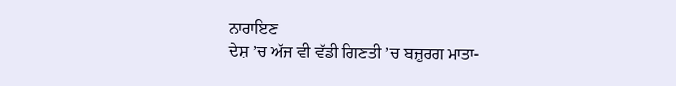ਨਾਰਾਇਣ
ਦੇਸ਼ ’ਚ ਅੱਜ ਵੀ ਵੱਡੀ ਗਿਣਤੀ ’ਚ ਬਜ਼ੁਰਗ ਮਾਤਾ-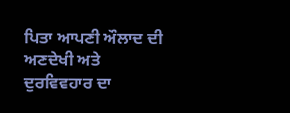ਪਿਤਾ ਆਪਣੀ ਔਲਾਦ ਦੀ ਅਣਦੇਖੀ ਅਤੇ ਦੁਰਵਿਵਹਾਰ ਦਾ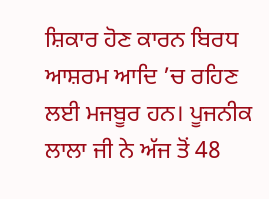ਸ਼ਿਕਾਰ ਹੋਣ ਕਾਰਨ ਬਿਰਧ ਆਸ਼ਰਮ ਆਦਿ ’ਚ ਰਹਿਣ ਲਈ ਮਜਬੂਰ ਹਨ। ਪੂਜਨੀਕ ਲਾਲਾ ਜੀ ਨੇ ਅੱਜ ਤੋਂ 48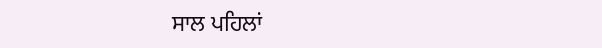ਸਾਲ ਪਹਿਲਾਂ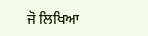ਜੋ ਲਿਖਿਆ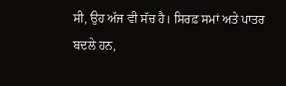ਸੀ, ਉਹ ਅੱਜ ਵੀ ਸੱਚ ਹੈ। ਸਿਰਫ਼ ਸਮਾਂ ਅਤੇ ਪਾਤਰ ਬਦਲੇ ਹਨ,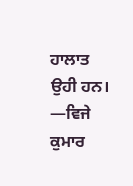ਹਾਲਾਤ ਉਹੀ ਹਨ।
—ਵਿਜੇ ਕੁਮਾਰ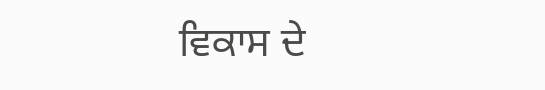ਵਿਕਾਸ ਦੇ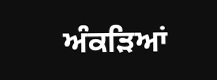ਅੰਕੜਿਆਂ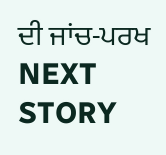ਦੀ ਜਾਂਚ-ਪਰਖ
NEXT STORY